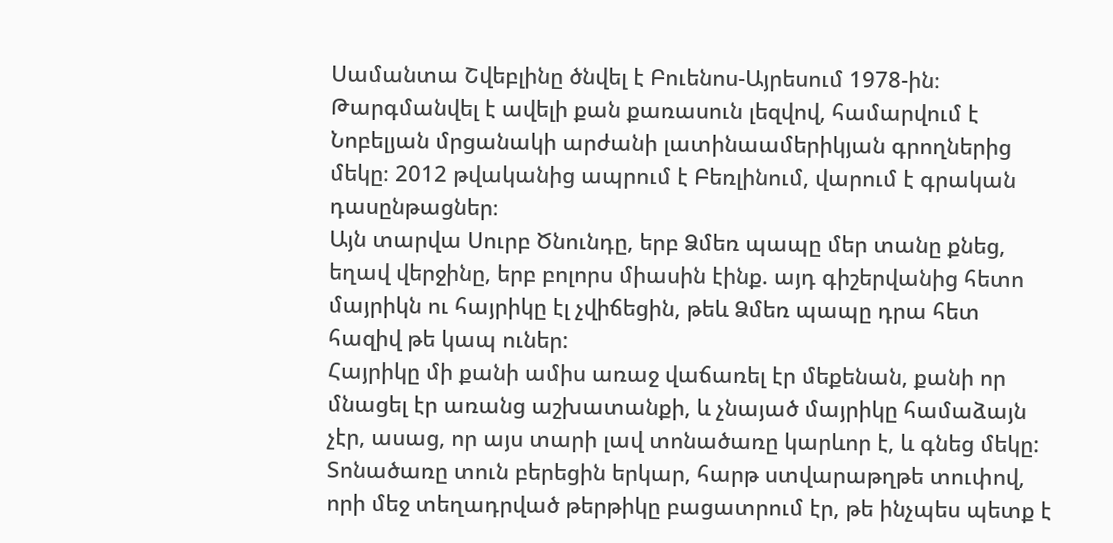Սամանտա Շվեբլինը ծնվել է Բուենոս-Այրեսում 1978-ին։ Թարգմանվել է ավելի քան քառասուն լեզվով, համարվում է Նոբելյան մրցանակի արժանի լատինաամերիկյան գրողներից մեկը։ 2012 թվականից ապրում է Բեռլինում, վարում է գրական դասընթացներ։
Այն տարվա Սուրբ Ծնունդը, երբ Ձմեռ պապը մեր տանը քնեց, եղավ վերջինը, երբ բոլորս միասին էինք. այդ գիշերվանից հետո մայրիկն ու հայրիկը էլ չվիճեցին, թեև Ձմեռ պապը դրա հետ հազիվ թե կապ ուներ:
Հայրիկը մի քանի ամիս առաջ վաճառել էր մեքենան, քանի որ մնացել էր առանց աշխատանքի, և չնայած մայրիկը համաձայն չէր, ասաց, որ այս տարի լավ տոնածառը կարևոր է, և գնեց մեկը: Տոնածառը տուն բերեցին երկար, հարթ ստվարաթղթե տուփով, որի մեջ տեղադրված թերթիկը բացատրում էր, թե ինչպես պետք է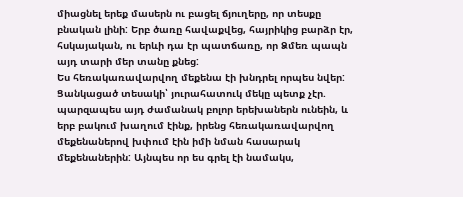միացնել երեք մասերն ու բացել ճյուղերը, որ տեսքը բնական լինի: Երբ ծառը հավաքվեց, հայրիկից բարձր էր, հսկայական, ու երևի դա էր պատճառը, որ Ձմեռ պապն այդ տարի մեր տանը քնեց:
Ես հեռակառավարվող մեքենա էի խնդրել որպես նվեր: Ցանկացած տեսակի՝ յուրահատուկ մեկը պետք չէր. պարզապես այդ ժամանակ բոլոր երեխաներն ունեին, և երբ բակում խաղում էինք, իրենց հեռակառավարվող մեքենաներով խփում էին իմի նման հասարակ մեքենաներին: Այնպես որ ես գրել էի նամակս,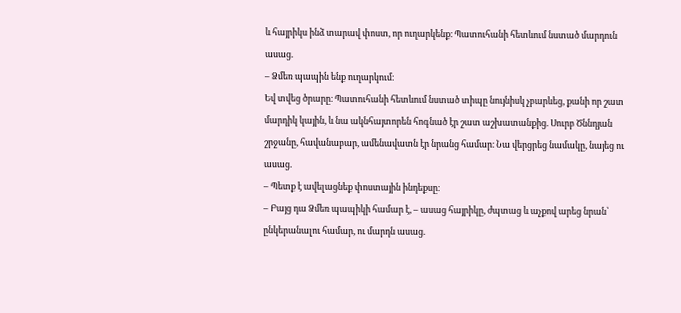և հայրիկս ինձ տարավ փոստ, որ ուղարկենք։ Պատուհանի հետևում նստած մարդուն ասաց.
– Ձմեռ պապին ենք ուղարկում։
Եվ տվեց ծրարը։ Պատուհանի հետևում նստած տիպը նույնիսկ չբարևեց, քանի որ շատ մարդիկ կային, և նա ակնհայտորեն հոգնած էր շատ աշխատանքից. Սուրբ Ծննդյան շրջանը, հավանաբար, ամենավատն էր նրանց համար։ Նա վերցրեց նամակը, նայեց ու ասաց.
– Պետք է ավելացնեք փոստային ինդեքսը։
– Բայց դա Ձմեռ պապիկի համար է, – ասաց հայրիկը, ժպտաց և աչքով արեց նրան՝ ընկերանալու համար, ու մարդն ասաց.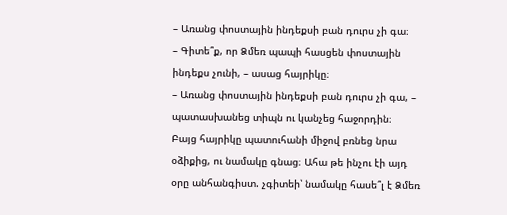– Առանց փոստային ինդեքսի բան դուրս չի գա։
– Գիտե՞ք, որ Ձմեռ պապի հասցեն փոստային ինդեքս չունի, – ասաց հայրիկը։
– Առանց փոստային ինդեքսի բան դուրս չի գա, – պատասխանեց տիպն ու կանչեց հաջորդին։
Բայց հայրիկը պատուհանի միջով բռնեց նրա օձիքից, ու նամակը գնաց։ Ահա թե ինչու էի այդ օրը անհանգիստ. չգիտեի՝ նամակը հասե՞լ է Ձմեռ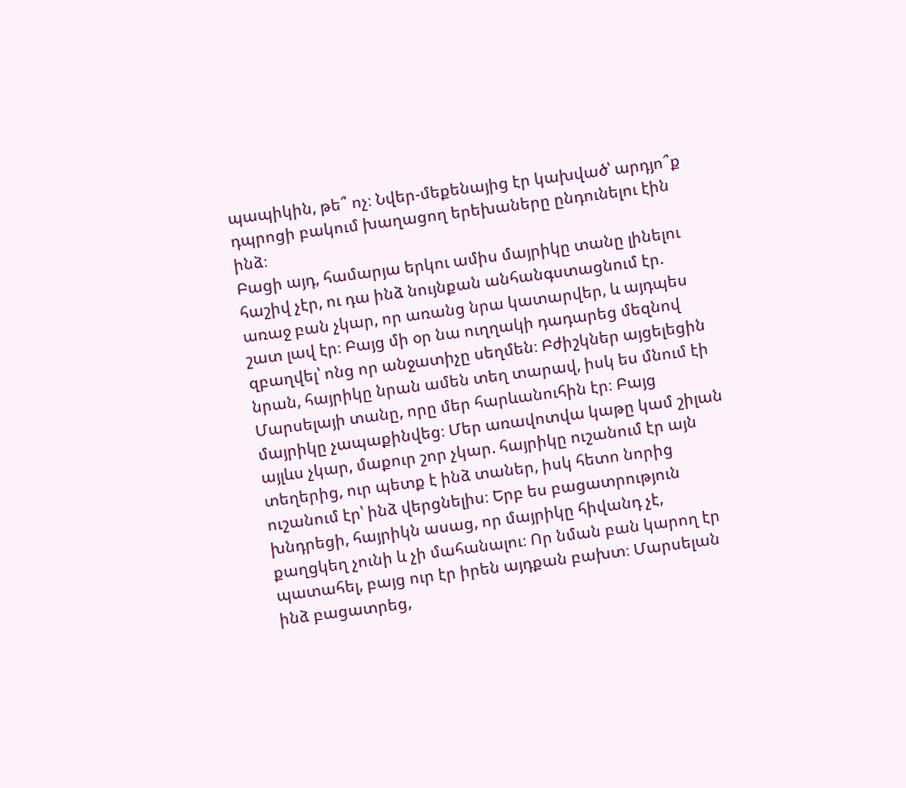պապիկին, թե՞ ոչ։ Նվեր-մեքենայից էր կախված՝ արդյո՞ք դպրոցի բակում խաղացող երեխաները ընդունելու էին ինձ։
Բացի այդ, համարյա երկու ամիս մայրիկը տանը լինելու հաշիվ չէր, ու դա ինձ նույնքան անհանգստացնում էր. առաջ բան չկար, որ առանց նրա կատարվեր, և այդպես շատ լավ էր։ Բայց մի օր նա ուղղակի դադարեց մեզնով զբաղվել՝ ոնց որ անջատիչը սեղմեն։ Բժիշկներ այցելեցին նրան, հայրիկը նրան ամեն տեղ տարավ, իսկ ես մնում էի Մարսելայի տանը, որը մեր հարևանուհին էր։ Բայց մայրիկը չապաքինվեց։ Մեր առավոտվա կաթը կամ շիլան այլևս չկար, մաքուր շոր չկար. հայրիկը ուշանում էր այն տեղերից, ուր պետք է ինձ տաներ, իսկ հետո նորից ուշանում էր՝ ինձ վերցնելիս։ Երբ ես բացատրություն խնդրեցի, հայրիկն ասաց, որ մայրիկը հիվանդ չէ, քաղցկեղ չունի և չի մահանալու։ Որ նման բան կարող էր պատահել, բայց ուր էր իրեն այդքան բախտ։ Մարսելան ինձ բացատրեց,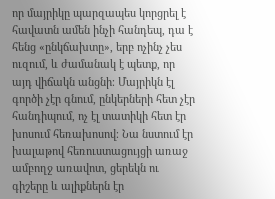որ մայրիկը պարզապես կորցրել է հավատն ամեն ինչի հանդեպ, դա է հենց «ընկճախտը», երբ ոչինչ չես ուզում, և ժամանակ է պետք, որ այդ վիճակն անցնի։ Մայրիկն էլ գործի չէր գնում, ընկերների հետ չէր հանդիպում, ոչ էլ տատիկի հետ էր խոսում հեռախոսով։ Նա նստում էր խալաթով հեռուստացույցի առաջ ամբողջ առավոտ, ցերեկն ու գիշերը և ալիքներն էր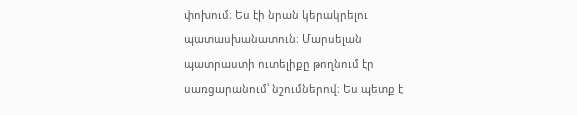փոխում։ Ես էի նրան կերակրելու պատասխանատուն։ Մարսելան պատրաստի ուտելիքը թողնում էր սառցարանում՝ նշումներով։ Ես պետք է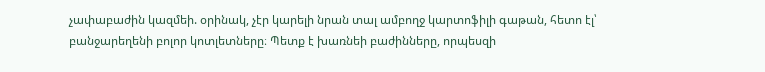չափաբաժին կազմեի. օրինակ, չէր կարելի նրան տալ ամբողջ կարտոֆիլի գաթան, հետո էլ՝ բանջարեղենի բոլոր կոտլետները։ Պետք է խառնեի բաժինները, որպեսզի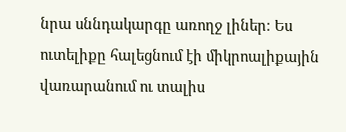նրա սննդակարգը առողջ լիներ։ Ես ուտելիքը հալեցնում էի միկրոալիքային վառարանում ու տալիս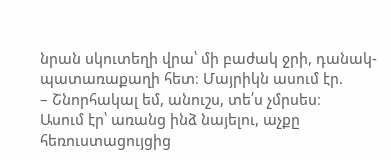նրան սկուտեղի վրա՝ մի բաժակ ջրի, դանակ-պատառաքաղի հետ։ Մայրիկն ասում էր.
– Շնորհակալ եմ, անուշս, տե՛ս չմրսես։
Ասում էր՝ առանց ինձ նայելու, աչքը հեռուստացույցից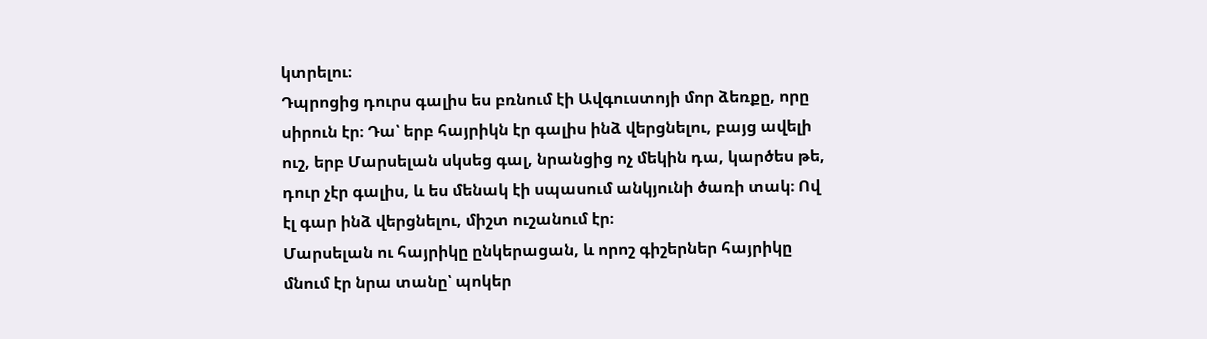կտրելու։
Դպրոցից դուրս գալիս ես բռնում էի Ավգուստոյի մոր ձեռքը, որը սիրուն էր։ Դա՝ երբ հայրիկն էր գալիս ինձ վերցնելու, բայց ավելի ուշ, երբ Մարսելան սկսեց գալ, նրանցից ոչ մեկին դա, կարծես թե, դուր չէր գալիս, և ես մենակ էի սպասում անկյունի ծառի տակ։ Ով էլ գար ինձ վերցնելու, միշտ ուշանում էր։
Մարսելան ու հայրիկը ընկերացան, և որոշ գիշերներ հայրիկը մնում էր նրա տանը՝ պոկեր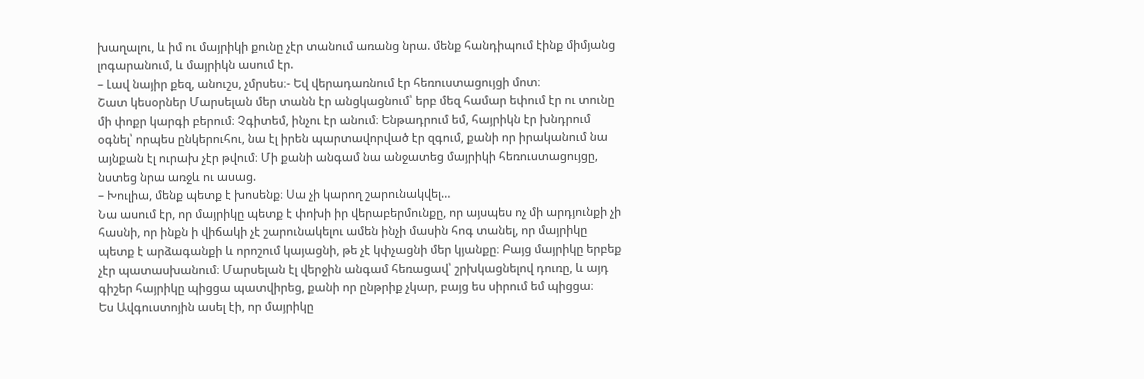խաղալու, և իմ ու մայրիկի քունը չէր տանում առանց նրա. մենք հանդիպում էինք միմյանց լոգարանում, և մայրիկն ասում էր.
– Լավ նայիր քեզ, անուշս, չմրսես։- Եվ վերադառնում էր հեռուստացույցի մոտ։
Շատ կեսօրներ Մարսելան մեր տանն էր անցկացնում՝ երբ մեզ համար եփում էր ու տունը մի փոքր կարգի բերում։ Չգիտեմ, ինչու էր անում։ Ենթադրում եմ, հայրիկն էր խնդրում օգնել՝ որպես ընկերուհու, նա էլ իրեն պարտավորված էր զգում, քանի որ իրականում նա այնքան էլ ուրախ չէր թվում։ Մի քանի անգամ նա անջատեց մայրիկի հեռուստացույցը, նստեց նրա առջև ու ասաց.
– Խուլիա, մենք պետք է խոսենք։ Սա չի կարող շարունակվել…
Նա ասում էր, որ մայրիկը պետք է փոխի իր վերաբերմունքը, որ այսպես ոչ մի արդյունքի չի հասնի, որ ինքն ի վիճակի չէ շարունակելու ամեն ինչի մասին հոգ տանել, որ մայրիկը պետք է արձագանքի և որոշում կայացնի, թե չէ կփչացնի մեր կյանքը։ Բայց մայրիկը երբեք չէր պատասխանում։ Մարսելան էլ վերջին անգամ հեռացավ՝ շրխկացնելով դուռը, և այդ գիշեր հայրիկը պիցցա պատվիրեց, քանի որ ընթրիք չկար, բայց ես սիրում եմ պիցցա։
Ես Ավգուստոյին ասել էի, որ մայրիկը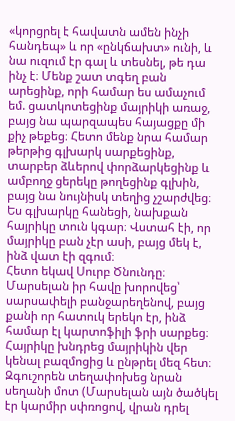«կորցրել է հավատն ամեն ինչի հանդեպ» և որ «ընկճախտ» ունի, և նա ուզում էր գալ և տեսնել, թե դա ինչ է։ Մենք շատ տգեղ բան արեցինք, որի համար ես ամաչում եմ. ցատկոտեցինք մայրիկի առաջ, բայց նա պարզապես հայացքը մի քիչ թեքեց։ Հետո մենք նրա համար թերթից գլխարկ սարքեցինք, տարբեր ձևերով փորձարկեցինք և ամբողջ ցերեկը թողեցինք գլխին, բայց նա նույնիսկ տեղից չշարժվեց։ Ես գլխարկը հանեցի, նախքան հայրիկը տուն կգար։ Վստահ էի, որ մայրիկը բան չէր ասի, բայց մեկ է, ինձ վատ էի զգում։
Հետո եկավ Սուրբ Ծնունդը։ Մարսելան իր հավը խորովեց՝ սարսափելի բանջարեղենով, բայց քանի որ հատուկ երեկո էր, ինձ համար էլ կարտոֆիլի ֆրի սարքեց։ Հայրիկը խնդրեց մայրիկին վեր կենալ բազմոցից և ընթրել մեզ հետ։ Զգուշորեն տեղափոխեց նրան սեղանի մոտ (Մարսելան այն ծածկել էր կարմիր սփռոցով, վրան դրել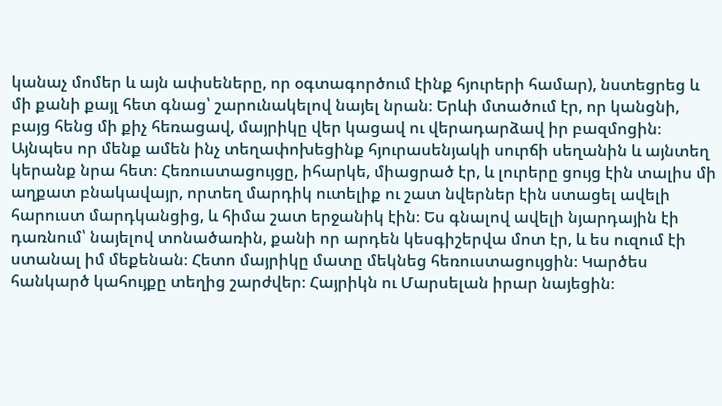կանաչ մոմեր և այն ափսեները, որ օգտագործում էինք հյուրերի համար), նստեցրեց և մի քանի քայլ հետ գնաց՝ շարունակելով նայել նրան։ Երևի մտածում էր, որ կանցնի, բայց հենց մի քիչ հեռացավ, մայրիկը վեր կացավ ու վերադարձավ իր բազմոցին։ Այնպես որ մենք ամեն ինչ տեղափոխեցինք հյուրասենյակի սուրճի սեղանին և այնտեղ կերանք նրա հետ։ Հեռուստացույցը, իհարկե, միացրած էր, և լուրերը ցույց էին տալիս մի աղքատ բնակավայր, որտեղ մարդիկ ուտելիք ու շատ նվերներ էին ստացել ավելի հարուստ մարդկանցից, և հիմա շատ երջանիկ էին։ Ես գնալով ավելի նյարդային էի դառնում՝ նայելով տոնածառին, քանի որ արդեն կեսգիշերվա մոտ էր, և ես ուզում էի ստանալ իմ մեքենան։ Հետո մայրիկը մատը մեկնեց հեռուստացույցին։ Կարծես հանկարծ կահույքը տեղից շարժվեր։ Հայրիկն ու Մարսելան իրար նայեցին։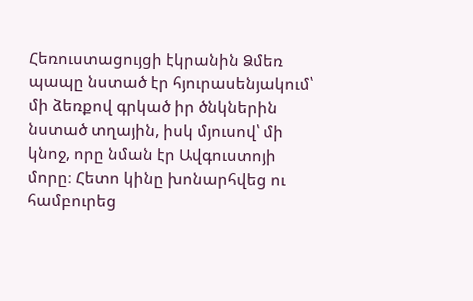Հեռուստացույցի էկրանին Ձմեռ պապը նստած էր հյուրասենյակում՝ մի ձեռքով գրկած իր ծնկներին նստած տղային, իսկ մյուսով՝ մի կնոջ, որը նման էր Ավգուստոյի մորը։ Հետո կինը խոնարհվեց ու համբուրեց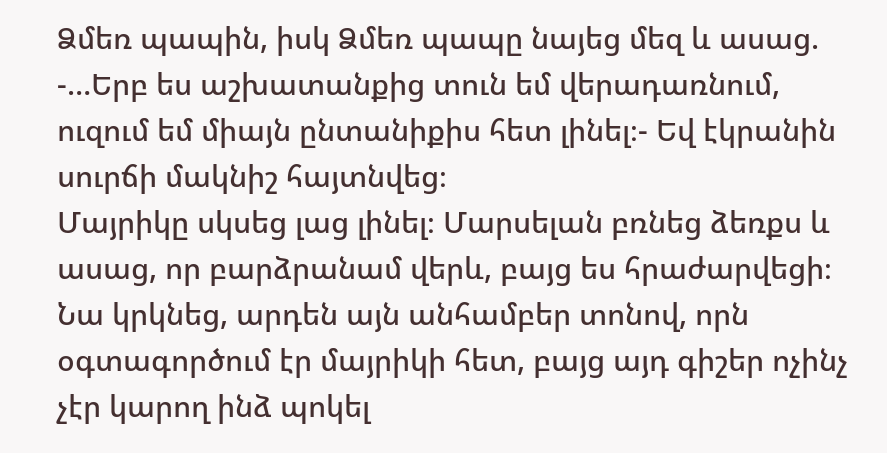Ձմեռ պապին, իսկ Ձմեռ պապը նայեց մեզ և ասաց.
-…Երբ ես աշխատանքից տուն եմ վերադառնում, ուզում եմ միայն ընտանիքիս հետ լինել։- Եվ էկրանին սուրճի մակնիշ հայտնվեց։
Մայրիկը սկսեց լաց լինել։ Մարսելան բռնեց ձեռքս և ասաց, որ բարձրանամ վերև, բայց ես հրաժարվեցի։ Նա կրկնեց, արդեն այն անհամբեր տոնով, որն օգտագործում էր մայրիկի հետ, բայց այդ գիշեր ոչինչ չէր կարող ինձ պոկել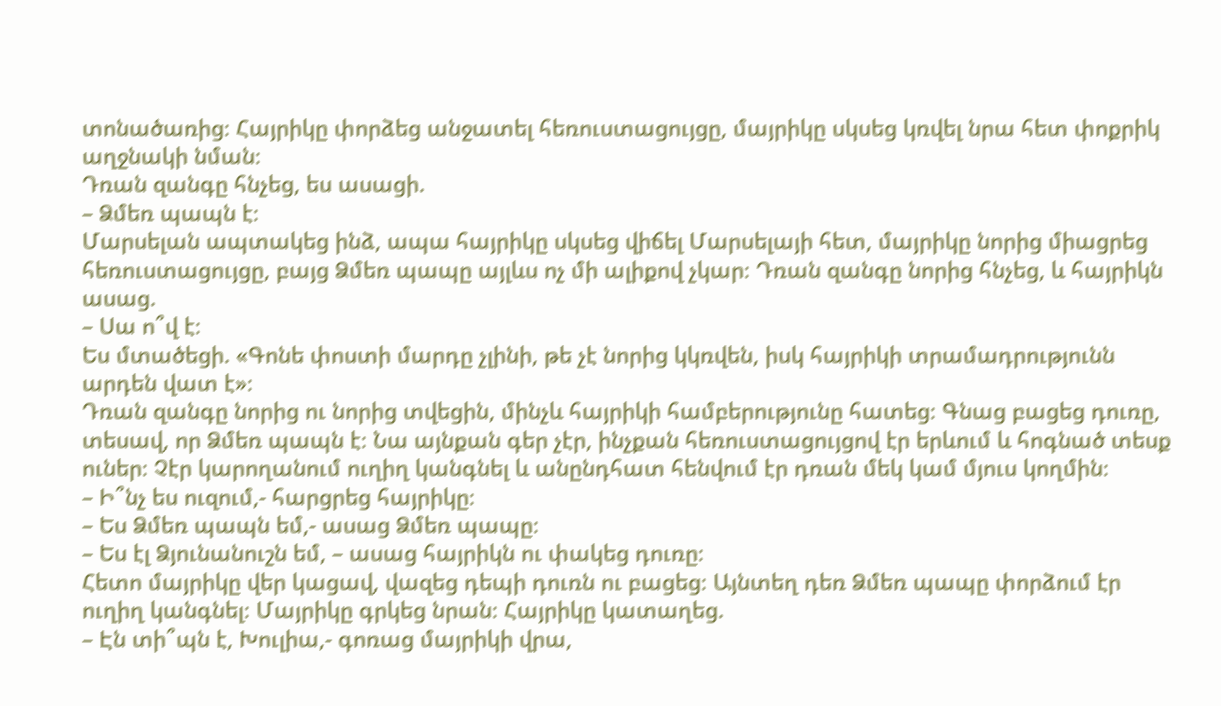տոնածառից։ Հայրիկը փորձեց անջատել հեռուստացույցը, մայրիկը սկսեց կռվել նրա հետ փոքրիկ աղջնակի նման։
Դռան զանգը հնչեց, ես ասացի.
– Ձմեռ պապն է։
Մարսելան ապտակեց ինձ, ապա հայրիկը սկսեց վիճել Մարսելայի հետ, մայրիկը նորից միացրեց հեռուստացույցը, բայց Ձմեռ պապը այլևս ոչ մի ալիքով չկար։ Դռան զանգը նորից հնչեց, և հայրիկն ասաց.
– Սա ո՞վ է։
Ես մտածեցի. «Գոնե փոստի մարդը չլինի, թե չէ նորից կկռվեն, իսկ հայրիկի տրամադրությունն արդեն վատ է»։
Դռան զանգը նորից ու նորից տվեցին, մինչև հայրիկի համբերությունը հատեց։ Գնաց բացեց դուռը, տեսավ, որ Ձմեռ պապն է։ Նա այնքան գեր չէր, ինչքան հեռուստացույցով էր երևում և հոգնած տեսք ուներ։ Չէր կարողանում ուղիղ կանգնել և անընդհատ հենվում էր դռան մեկ կամ մյուս կողմին։
– Ի՞նչ ես ուզում,- հարցրեց հայրիկը։
– Ես Ձմեռ պապն եմ,- ասաց Ձմեռ պապը։
– Ես էլ Ձյունանուշն եմ, – ասաց հայրիկն ու փակեց դուռը։
Հետո մայրիկը վեր կացավ, վազեց դեպի դուռն ու բացեց։ Այնտեղ դեռ Ձմեռ պապը փորձում էր ուղիղ կանգնել։ Մայրիկը գրկեց նրան։ Հայրիկը կատաղեց.
– Էն տի՞պն է, Խուլիա,- գոռաց մայրիկի վրա,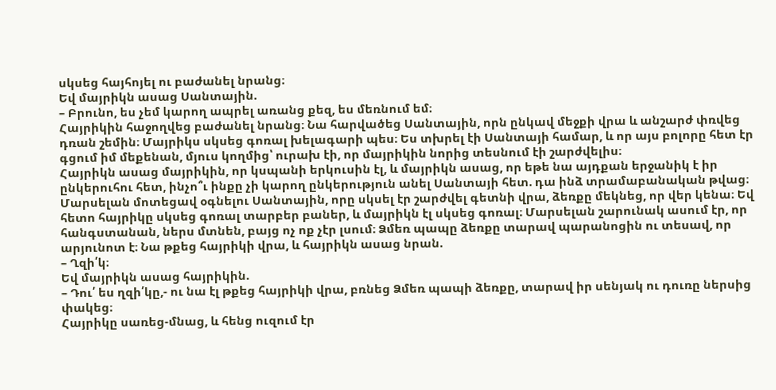սկսեց հայհոյել ու բաժանել նրանց։
Եվ մայրիկն ասաց Սանտային.
– Բրունո, ես չեմ կարող ապրել առանց քեզ, ես մեռնում եմ։
Հայրիկին հաջողվեց բաժանել նրանց։ Նա հարվածեց Սանտային, որն ընկավ մեջքի վրա և անշարժ փռվեց դռան շեմին։ Մայրիկս սկսեց գոռալ խելագարի պես։ Ես տխրել էի Սանտայի համար, և որ այս բոլորը հետ էր գցում իմ մեքենան, մյուս կողմից՝ ուրախ էի, որ մայրիկին նորից տեսնում էի շարժվելիս։
Հայրիկն ասաց մայրիկին, որ կսպանի երկուսին էլ, և մայրիկն ասաց, որ եթե նա այդքան երջանիկ է իր ընկերուհու հետ, ինչո՞ւ ինքը չի կարող ընկերություն անել Սանտայի հետ. դա ինձ տրամաբանական թվաց։ Մարսելան մոտեցավ օգնելու Սանտային, որը սկսել էր շարժվել գետնի վրա, ձեռքը մեկնեց, որ վեր կենա։ Եվ հետո հայրիկը սկսեց գոռալ տարբեր բաներ, և մայրիկն էլ սկսեց գոռալ։ Մարսելան շարունակ ասում էր, որ հանգստանան, ներս մտնեն, բայց ոչ ոք չէր լսում։ Ձմեռ պապը ձեռքը տարավ պարանոցին ու տեսավ, որ արյունոտ է։ Նա թքեց հայրիկի վրա, և հայրիկն ասաց նրան.
– Ղզի՛կ։
Եվ մայրիկն ասաց հայրիկին.
– Դու՛ ես ղզի՛կը,- ու նա էլ թքեց հայրիկի վրա, բռնեց Ձմեռ պապի ձեռքը, տարավ իր սենյակ ու դուռը ներսից փակեց։
Հայրիկը սառեց-մնաց, և հենց ուզում էր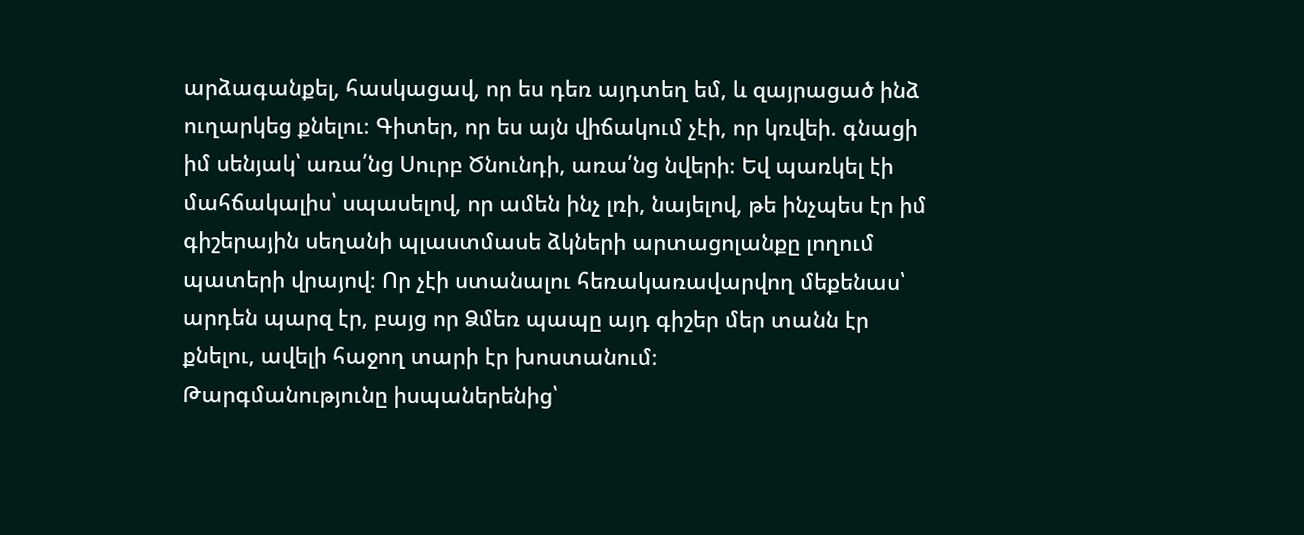արձագանքել, հասկացավ, որ ես դեռ այդտեղ եմ, և զայրացած ինձ ուղարկեց քնելու։ Գիտեր, որ ես այն վիճակում չէի, որ կռվեի. գնացի իմ սենյակ՝ առա՛նց Սուրբ Ծնունդի, առա՛նց նվերի։ Եվ պառկել էի մահճակալիս՝ սպասելով, որ ամեն ինչ լռի, նայելով, թե ինչպես էր իմ գիշերային սեղանի պլաստմասե ձկների արտացոլանքը լողում պատերի վրայով։ Որ չէի ստանալու հեռակառավարվող մեքենաս՝ արդեն պարզ էր, բայց որ Ձմեռ պապը այդ գիշեր մեր տանն էր քնելու, ավելի հաջող տարի էր խոստանում։
Թարգմանությունը իսպաներենից՝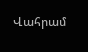Վահրամ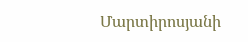Մարտիրոսյանի